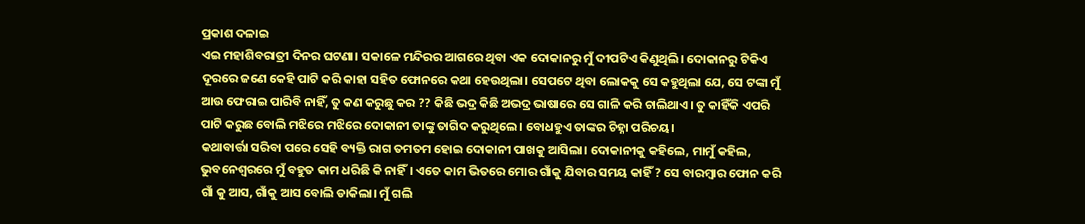ପ୍ରକାଶ ଦଳାଇ
ଏଇ ମହାଶିବରାତ୍ରୀ ଦିନର ଘଟଣା। ସକାଳେ ମନ୍ଦିରର ଆଗରେ ଥିବା ଏକ ଦୋକାନରୁ ମୁଁ ଦୀପଟିଏ କିଣୁଥିଲି। ଦୋକାନରୁ ଟିକିଏ ଦୂରରେ ଜଣେ କେହି ପାଟି କରି କାହା ସହିତ ଫୋନରେ କଥା ହେଉଥିଲା। ସେପଟେ ଥିବା ଲୋକକୁ ସେ କହୁଥିଲା ଯେ, ସେ ଟଙ୍କା ମୁଁ ଆଉ ଫେରାଇ ପାରିବି ନାହିଁ, ତୁ କଣ କରୁଛୁ କର ?? କିଛି ଭଦ୍ର କିଛି ଅଭଦ୍ର ଭାଷାରେ ସେ ଗାଳି କରି ଚାଲିଥାଏ। ତୁ କାହିଁକି ଏପରି ପାଟି କରୁଛ ବୋଲି ମଝିରେ ମଝିରେ ଦୋକାନୀ ତାଙ୍କୁ ତାଗିଦ କରୁଥିଲେ। ବୋଧହୁଏ ତାଙ୍କର ଚିହ୍ନା ପରିଚୟ।
କଥାବାର୍ତ୍ତା ସରିବା ପରେ ସେହି ବ୍ୟକ୍ତି ରାଗ ତମତମ ହୋଇ ଦୋକାନୀ ପାଖକୁ ଆସିଲା। ଦୋକାନୀକୁ କହିଲେ, ମାମୁଁ କହିଲ, ଭୁବନେଶ୍ବରରେ ମୁଁ ବହୁତ କାମ ଧରିଛି କି ନାହିଁ। ଏତେ କାମ ଭିତରେ ମୋର ଗାଁକୁ ଯିବାର ସମୟ କାହିଁ ? ସେ ବାରମ୍ବାର ଫୋନ କରି ଗାଁ କୁ ଆସ, ଗାଁକୁ ଆସ ବୋଲି ଡାକିଲା। ମୁଁ ଗଲି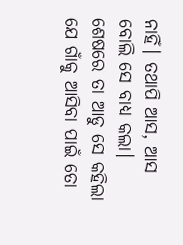ନାହିଁ। ତଥାପି ଆସ, ଆସ ବୋଲି ସେ ବାଧ୍ୟ କଲା।
ଶେଷରେ ତା ଆଡୁ ସେ କହିଲା ଯେ ଗାଁକୁ ଆସିବା ପାଇଁ ତୋ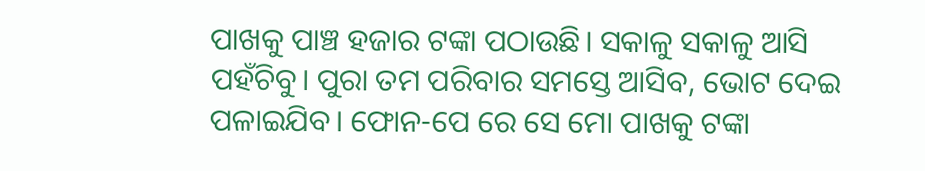ପାଖକୁ ପାଞ୍ଚ ହଜାର ଟଙ୍କା ପଠାଉଛି। ସକାଳୁ ସକାଳୁ ଆସି ପହଁଚିବୁ। ପୁରା ତମ ପରିବାର ସମସ୍ତେ ଆସିବ, ଭୋଟ ଦେଇ ପଳାଇଯିବ। ଫୋନ-ପେ ରେ ସେ ମୋ ପାଖକୁ ଟଙ୍କା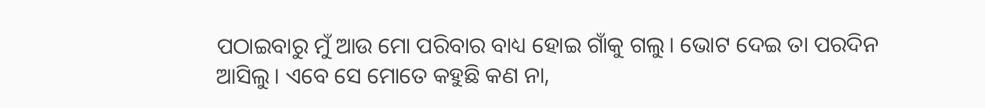ପଠାଇବାରୁ ମୁଁ ଆଉ ମୋ ପରିବାର ବାଧ୍ୟ ହୋଇ ଗାଁକୁ ଗଲୁ। ଭୋଟ ଦେଇ ତା ପରଦିନ ଆସିଲୁ। ଏବେ ସେ ମୋତେ କହୁଛି କଣ ନା,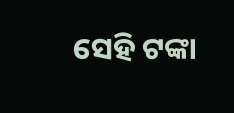ସେହି ଟଙ୍କା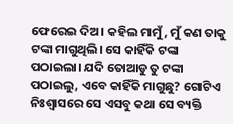ଫେରେଇ ଦିଅ। କହିଲ ମାମୁଁ, ମୁଁ କଣ ତାକୁ ଟଙ୍କା ମାଗୁଥିଲି। ସେ କାହିଁକି ଟଙ୍କା ପଠାଇଲା। ଯଦି ତୋଆଡୁ ତୁ ଟଙ୍କା ପଠାଇଲୁ, ଏବେ କାହିଁକି ମାଗୁଛୁ? ଗୋଟିଏ ନିଃଶ୍ବାସରେ ସେ ଏସବୁ କଥା ସେ ବ୍ୟକ୍ତି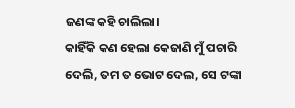ଜଣଙ୍କ କହି ଚାଲିଲା।
କାହିଁକି କଣ ହେଲା କେଜାଣି ମୁଁ ପଚାରି ଦେଲି, ତମ ତ ଭୋଟ ଦେଲ, ସେ ଟଙ୍କା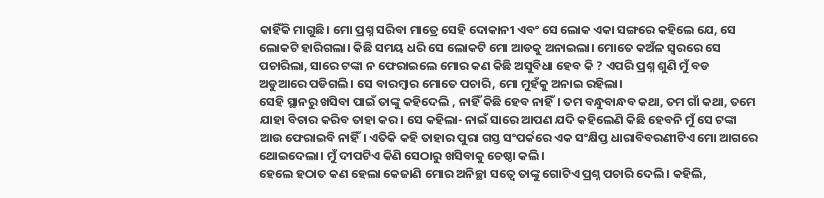କାହିଁକି ମାଗୁଛି। ମୋ ପ୍ରଶ୍ନ ସରିବା ମାତ୍ରେ ସେହି ଦୋକାନୀ ଏବଂ ସେ ଲୋକ ଏକା ସଙ୍ଗରେ କହିଲେ ଯେ, ସେ ଲୋକଟି ହାରିଗଲା। କିଛି ସମୟ ଧରି ସେ ଲୋକଟି ମୋ ଆଡକୁ ଅନାଇଲା। ମୋତେ କଅଁଳ ସ୍ବରରେ ସେ ପଚାରିଲା, ସାରେ ଟଙ୍କା ନ ଫେରାଇଲେ ମୋର କଣ କିଛି ଅସୁବିଧା ହେବ କି ? ଏପରି ପ୍ରଶ୍ନ ଶୁଣି ମୁଁ ବଡ ଅଡୁଆରେ ପଡିଗଲି। ସେ ବାରମ୍ବାର ମୋତେ ପଚାରି, ମୋ ମୁହଁକୁ ଅନାଇ ରହିଲା।
ସେହି ସ୍ଥାନରୁ ଖସିବା ପାଇଁ ତାଙ୍କୁ କହିଦେଲି , ନାହିଁ କିଛି ହେବ ନାହିଁ। ତମ ବନ୍ଧୁବାନ୍ଧବ କଥା, ତମ ଗାଁ କଥା, ତମେ ଯାହା ବିଚାର କରିବ ତାହା କର। ସେ କହିଲା- ନାଇଁ ସାରେ ଆପଣ ଯଦି କହିଲେଣି କିଛି ହେବନି ମୁଁ ସେ ଟଙ୍କା ଆଉ ଫେରାଇବି ନାହିଁ। ଏତିକି କହି ତାହାର ପୁରା ଗସ୍ତ ସଂପର୍କରେ ଏକ ସଂକ୍ଷିପ୍ତ ଧାରାବିବରଣୀଟିଏ ମୋ ଆଗରେ ଥୋଇଦେଲା। ମୁଁ ଦୀପଟିଏ କିଣି ସେଠାରୁ ଖସିବାକୁ ଚେଷ୍ଠା କଲି।
ହେଲେ ହଠାତ କଣ ହେଲା କେଜାଣି ମୋର ଅନିଚ୍ଛା ସତ୍ବେ ତାଙ୍କୁ ଗୋଟିଏ ପ୍ରଶ୍ନ ପଚାରି ଦେଲି। କହିଲି,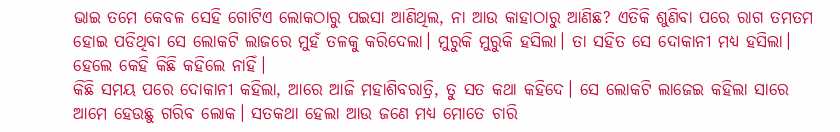ଭାଇ ତମେ କେବଳ ସେହି ଗୋଟିଏ ଲୋକଠାରୁ ପଇସା ଆଣିଥିଲ, ନା ଆଉ କାହାଠାରୁ ଆଣିଛ? ଏତିକି ଶୁଣିବା ପରେ ରାଗ ତମତମ ହୋଇ ପଡିଥିବା ସେ ଲୋକଟି ଲାଜରେ ମୁହଁ ତଳକୁ କରିଦେଲା। ମୁରୁକି ମୁରୁକି ହସିଲା। ତା ସହିତ ସେ ଦୋକାନୀ ମଧ୍ୟ ହସିଲା। ହେଲେ କେହି କିଛି କହିଲେ ନାହିଁ।
କିଛି ସମୟ ପରେ ଦୋକାନୀ କହିଲା, ଆରେ ଆଜି ମହାଶିବରାତ୍ରି, ତୁ ସତ କଥା କହିଦେ। ସେ ଲୋକଟି ଲାଜେଇ କହିଲା ସାରେ ଆମେ ହେଉଛୁ ଗରିବ ଲୋକ। ସତକଥା ହେଲା ଆଉ ଜଣେ ମଧ୍ୟ ମୋତେ ଚାରି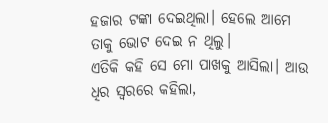ହଜାର ଟଙ୍କା ଦେଇଥିଲା। ହେଲେ ଆମେ ତାକୁ ଭୋଟ ଦେଇ ନ ଥିଲୁ।
ଏତିକି କହି ସେ ମୋ ପାଖକୁ ଆସିଲା। ଆଉ ଧିର ସ୍ବରରେ କହିଲା,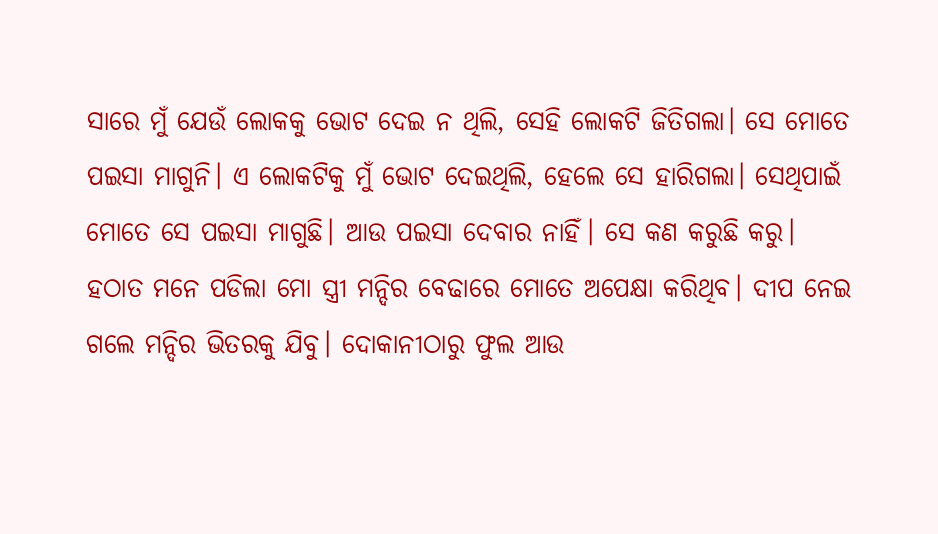ସାରେ ମୁଁ ଯେଉଁ ଲୋକକୁ ଭୋଟ ଦେଇ ନ ଥିଲି, ସେହି ଲୋକଟି ଜିତିଗଲା। ସେ ମୋତେ ପଇସା ମାଗୁନି। ଏ ଲୋକଟିକୁ ମୁଁ ଭୋଟ ଦେଇଥିଲି, ହେଲେ ସେ ହାରିଗଲା। ସେଥିପାଇଁ ମୋତେ ସେ ପଇସା ମାଗୁଛି। ଆଉ ପଇସା ଦେବାର ନାହିଁ। ସେ କଣ କରୁଛି କରୁ।
ହଠାତ ମନେ ପଡିଲା ମୋ ସ୍ତ୍ରୀ ମନ୍ଦିର ବେଢାରେ ମୋତେ ଅପେକ୍ଷା କରିଥିବ। ଦୀପ ନେଇ ଗଲେ ମନ୍ଦିର ଭିତରକୁ ଯିବୁ। ଦୋକାନୀଠାରୁ ଫୁଲ ଆଉ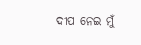ଦୀପ ନେଇ ମୁଁ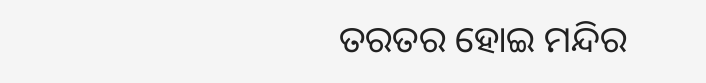ତରତର ହୋଇ ମନ୍ଦିର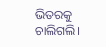ଭିତରକୁ ଚାଲିଗଲି।